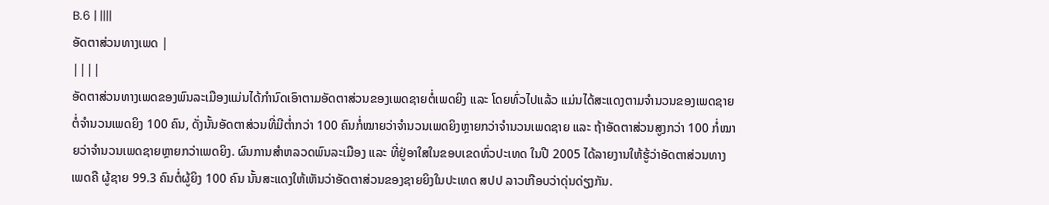B.6 | ||||
ອັດຕາສ່ວນທາງເພດ |
||||
ອັດຕາສ່ວນທາງເພດຂອງພົນລະເມືອງແມ່ນໄດ້ກຳນົດເອົາຕາມອັດຕາສ່ວນຂອງເພດຊາຍຕໍ່ເພດຍິງ ແລະ ໂດຍທົ່ວໄປແລ້ວ ແມ່ນໄດ້ສະແດງຕາມຈຳນວນຂອງເພດຊາຍຕໍ່ຈຳນວນເພດຍິງ 100 ຄົນ, ດັ່ງນັ້ນອັດຕາສ່ວນທີ່ມີຕ່ຳກວ່າ 100 ຄົນກໍ່ໝາຍວ່າຈຳນວນເພດຍິງຫຼາຍກວ່າຈຳນວນເພດຊາຍ ແລະ ຖ້າອັດຕາສ່ວນສູງກວ່າ 100 ກໍ່ໝາຍວ່າຈຳນວນເພດຊາຍຫຼາຍກວ່າເພດຍິງ. ຜົນການສຳຫລວດພົນລະເມືອງ ແລະ ທີ່ຢູ່ອາໃສໃນຂອບເຂດທົ່ວປະເທດ ໃນປີ 2005 ໄດ້ລາຍງານໃຫ້ຮູ້ວ່າອັດຕາສ່ວນທາງເພດຄື ຜູ້ຊາຍ 99.3 ຄົນຕໍ່ຜູ້ຍິງ 100 ຄົນ ນັ້ນສະແດງໃຫ້ເຫັນວ່າອັດຕາສ່ວນຂອງຊາຍຍິງໃນປະເທດ ສປປ ລາວເກືອບວ່າດຸ່ນດ່ຽງກັນ.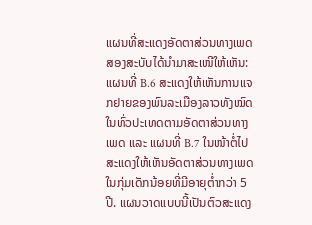ແຜນທີ່ສະແດງອັດຕາສ່ວນທາງເພດສອງສະບັບໄດ້ນຳມາສະເໜີໃຫ້ເຫັນ: ແຜນທີ່ B.6 ສະແດງໃຫ້ເຫັນການແຈກຢາຍຂອງພົນລະເມືອງລາວທັງໝົດໃນທົ່ວປະເທດຕາມອັດຕາສ່ວນທາງເພດ ແລະ ແຜນທີ່ B.7 ໃນໜ້າຕໍ່ໄປ ສະແດງໃຫ້ເຫັນອັດຕາສ່ວນທາງເພດໃນກຸ່ມເດັກນ້ອຍທີ່ມີອາຍຸຕ່ຳກວ່າ 5 ປີ. ແຜນວາດແບບນີ້ເປັນຕົວສະແດງ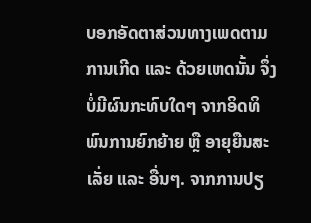ບອກອັດຕາສ່ວນທາງເພດຕາມການເກີດ ແລະ ດ້ວຍເຫດນັ້ນ ຈຶ່ງບໍ່ມີຜົນກະທົບໃດໆ ຈາກອິດທິພົນການຍົກຍ້າຍ ຫຼື ອາຍຸຍືນສະເລັ່ຍ ແລະ ອື່ນໆ. ຈາກການປຽ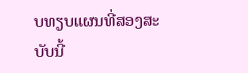ບທຽບແຜນທີ່ສອງສະບັບນີ້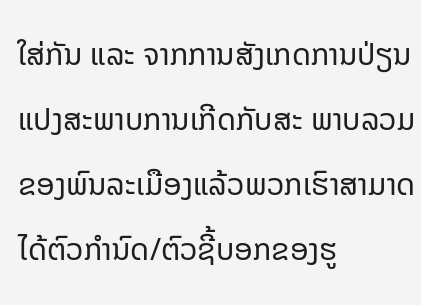ໃສ່ກັນ ແລະ ຈາກການສັງເກດການປ່ຽນແປງສະພາບການເກີດກັບສະ ພາບລວມຂອງພົນລະເມືອງແລ້ວພວກເຮົາສາມາດໄດ້ຕົວກຳນົດ/ຕົວຊີ້ບອກຂອງຮູ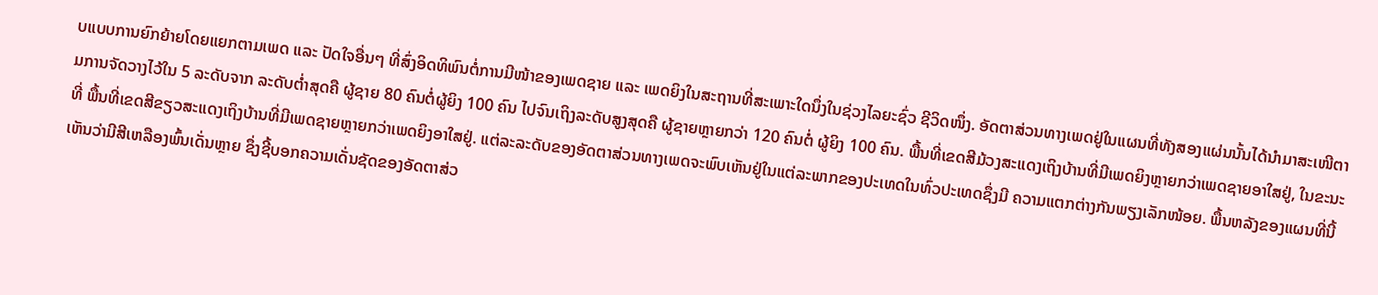ບແບບການຍົກຍ້າຍໂດຍແຍກຕາມເພດ ແລະ ປັດໃຈອື່ນໆ ທີ່ສົ່ງອິດທິພົນຕໍ່ການມີໜ້າຂອງເພດຊາຍ ແລະ ເພດຍິງໃນສະຖານທີ່ສະເພາະໃດນຶ່ງໃນຊ່ວງໄລຍະຊົ່ວ ຊີວິດໜຶ່ງ. ອັດຕາສ່ວນທາງເພດຢູ່ໃນແຜນທີ່ທັງສອງແຜ່ນນັ້ນໄດ້ນຳມາສະເໜີຕາມການຈັດວາງໄວ້ໃນ 5 ລະດັບຈາກ ລະດັບຕ່ຳສຸດຄື ຜູ້ຊາຍ 80 ຄົນຕໍ່ຜູ້ຍິງ 100 ຄົນ ໄປຈົນເຖິງລະດັບສູງສຸດຄື ຜູ້ຊາຍຫຼາຍກວ່າ 120 ຄົນຕໍ່ ຜູ້ຍິງ 100 ຄົນ. ພື້ນທີ່ເຂດສີມ້ວງສະແດງເຖິງບ້ານທີ່ມີເພດຍິງຫຼາຍກວ່າເພດຊາຍອາໃສຢູ່, ໃນຂະນະທີ່ ພື້ນທີ່ເຂດສີຂຽວສະແດງເຖິງບ້ານທີ່ມີເພດຊາຍຫຼາຍກວ່າເພດຍິງອາໃສຢູ່. ແຕ່ລະລະດັບຂອງອັດຕາສ່ວນທາງເພດຈະພົບເຫັນຢູ່ໃນແຕ່ລະພາກຂອງປະເທດໃນທົ່ວປະເທດຊຶ່ງມີ ຄວາມແຕກຕ່າງກັນພຽງເລັກໜ້ອຍ. ພື້ນຫລັງຂອງແຜນທີ່ນີ້ເຫັນວ່າມີສີເຫລືອງພົ້ນເດັ່ນຫຼາຍ ຊຶ່ງຊີ້ບອກຄວາມເດັ່ນຊັດຂອງອັດຕາສ່ວ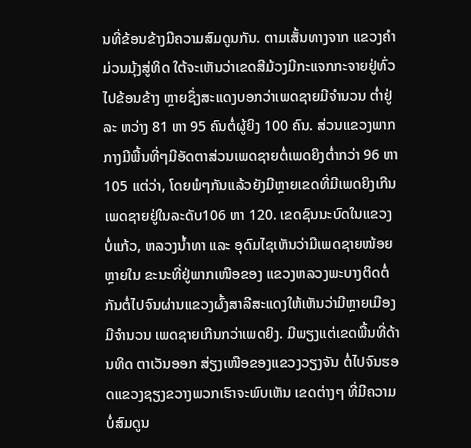ນທີ່ຂ້ອນຂ້າງມີຄວາມສົມດູນກັນ. ຕາມເສັ້ນທາງຈາກ ແຂວງຄຳມ່ວນມຸ້ງສູ່ທິດ ໃຕ້ຈະເຫັນວ່າເຂດສີມ້ວງມີກະແຈກກະຈາຍຢູ່ທົ່ວໄປຂ້ອນຂ້າງ ຫຼາຍຊຶ່ງສະແດງບອກວ່າເພດຊາຍມີຈຳນວນ ຕ່ຳຢູ່ລະ ຫວ່າງ 81 ຫາ 95 ຄົນຕໍ່ຜູ້ຍິງ 100 ຄົນ. ສ່ວນແຂວງພາກກາງມີພື້ນທີ່ໆມີອັດຕາສ່ວນເພດຊາຍຕໍ່ເພດຍິງຕ່ຳກວ່າ 96 ຫາ 105 ແຕ່ວ່າ, ໂດຍພໍໆກັນແລ້ວຍັງມີຫຼາຍເຂດທີ່ມີເພດຍິງເກີນເພດຊາຍຢູ່ໃນລະດັບ106 ຫາ 120. ເຂດຊົນນະບົດໃນແຂວງ ບໍ່ແກ້ວ, ຫລວງນ້ຳທາ ແລະ ອຸດົມໄຊເຫັນວ່າມີເພດຊາຍໜ້ອຍຫຼາຍໃນ ຂະນະທີ່ຢູ່ພາກເໜືອຂອງ ແຂວງຫລວງພະບາງຕິດຕໍ່ກັນຕໍ່ໄປຈົນຜ່ານແຂວງຜົ້ງສາລີສະແດງໃຫ້ເຫັນວ່າມີຫຼາຍເມືອງມີຈຳນວນ ເພດຊາຍເກີນກວ່າເພດຍິງ. ມີພຽງແຕ່ເຂດພື້ນທີ່ດ້ານທິດ ຕາເວັນອອກ ສ່ຽງເໜືອຂອງແຂວງວຽງຈັນ ຕໍ່ໄປຈົນຮອດແຂວງຊຽງຂວາງພວກເຮົາຈະພົບເຫັນ ເຂດຕ່າງໆ ທີ່ມີຄວາມ ບໍ່ສົມດູນ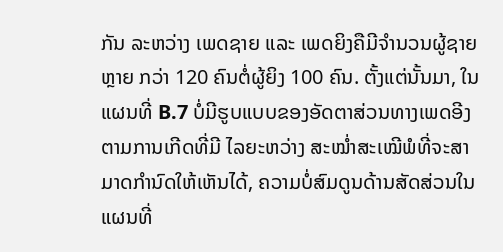ກັນ ລະຫວ່າງ ເພດຊາຍ ແລະ ເພດຍິງຄືມີຈຳນວນຜູ້ຊາຍຫຼາຍ ກວ່າ 120 ຄົນຕໍ່ຜູ້ຍິງ 100 ຄົນ. ຕັ້ງແຕ່ນັ້ນມາ, ໃນແຜນທີ່ B.7 ບໍ່ມີຮູບແບບຂອງອັດຕາສ່ວນທາງເພດອີງຕາມການເກີດທີ່ມີ ໄລຍະຫວ່າງ ສະໝ່ຳສະເໝີພໍທີ່ຈະສາມາດກຳນົດໃຫ້ເຫັນໄດ້, ຄວາມບໍ່ສົມດູນດ້ານສັດສ່ວນໃນ ແຜນທີ່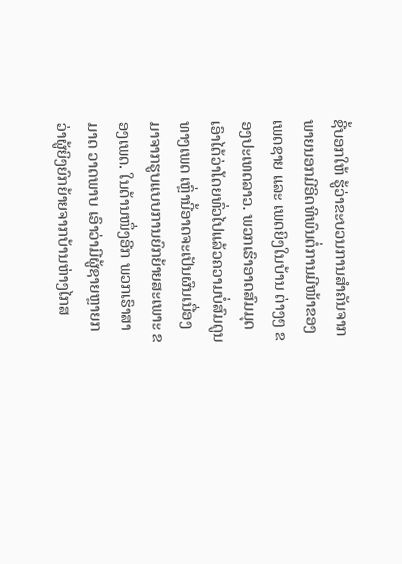ຊີ້ບອກໃຫ້ ຮູ້ວ່າຂະບວນການສຳຄັນຈາກພາຍນອກມີອິດທິພົນຕໍ່ການມີໜ້າຂອງເພດຊາຍ ແລະ ເພດຍິງໃນບ້ານ ຕ່າງໆ ຂອງປະເທດລາວ. ພວກເຮົາອາດສົມມຸດເອົາໄດ້ວ່າໂດຍທົ່ວໄປແລ້ວຄວາມບໍ່ສົມດູນທາງເພດ ເຫຼົ່ານີ້ອາດຈະເປັນຜົນເນື່ອງມາຈາກຮູບແບບການຍົກຍ້າຍສະເພາະ ຂອງເພດ. ໃນດ້ານໜຶ່ງອີກ ພວກເຮົາສາມາດ ວາດພາບ ເອົາວ່າມີຜູ້ຊາຍຫຼາຍກວ່າຜູ້ຍິງຍົກຍ້າຍຈາກບ້ານຫ່າງໄກສ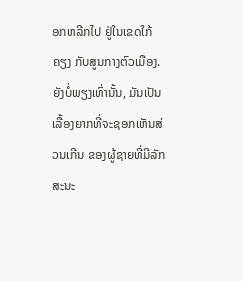ອກຫລີກໄປ ຢູ່ໃນເຂດໃກ້ຄຽງ ກັບສູນກາງຕົວເມືອງ. ຍັງບໍ່ພຽງເທົ່ານັ້ນ, ມັນເປັນເລື້ອງຍາກທີ່ຈະຊອກເຫັນສ່ວນເກີນ ຂອງຜູ້ຊາຍທີ່ມີລັກ ສະນະ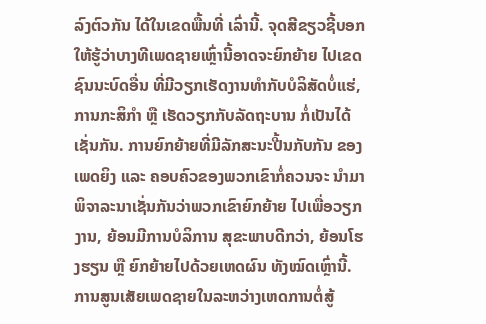ລົງຕົວກັນ ໄດ້ໃນເຂດພື້ນທີ່ ເລົ່ານີ້. ຈຸດສີຂຽວຊີ້ບອກໃຫ້ຮູ້ວ່າບາງທີເພດຊາຍເຫຼົ່ານີ້ອາດຈະຍົກຍ້າຍ ໄປເຂດຊົນນະບົດອື່ນ ທີ່ມີວຽກເຮັດງານທຳກັບບໍລິສັດບໍ່ແຮ່, ການກະສິກຳ ຫຼື ເຮັດວຽກກັບລັດຖະບານ ກໍ່ເປັນໄດ້ເຊັ່ນກັນ. ການຍົກຍ້າຍທີ່ມີລັກສະນະປີ້ນກັບກັນ ຂອງເພດຍິງ ແລະ ຄອບຄົວຂອງພວກເຂົາກໍ່ຄວນຈະ ນຳມາພິຈາລະນາເຊັ່ນກັນວ່າພວກເຂົາຍົກຍ້າຍ ໄປເພື່ອວຽກງານ, ຍ້ອນມີການບໍລິການ ສຸຂະພາບດີກວ່າ, ຍ້ອນໂຮງຮຽນ ຫຼື ຍົກຍ້າຍໄປດ້ວຍເຫດຜົນ ທັງໝົດເຫຼົ່ານີ້. ການສູນເສັຍເພດຊາຍໃນລະຫວ່າງເຫດການຕໍ່ສູ້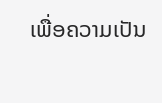ເພື່ອຄວາມເປັນ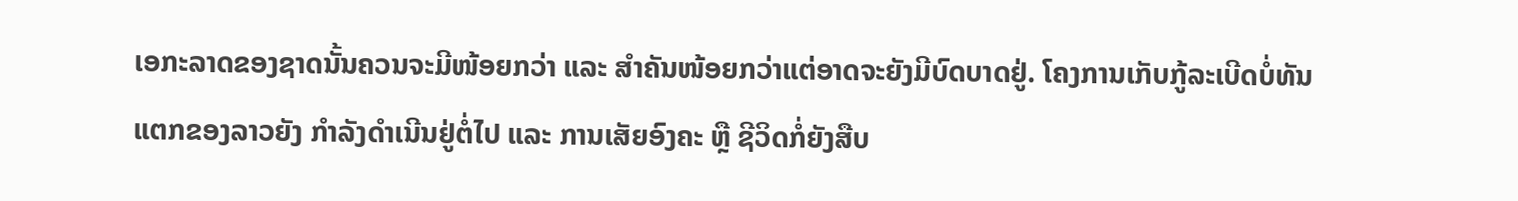ເອກະລາດຂອງຊາດນັ້ນຄວນຈະມີໜ້ອຍກວ່າ ແລະ ສຳຄັນໜ້ອຍກວ່າແຕ່ອາດຈະຍັງມີບົດບາດຢູ່. ໂຄງການເກັບກູ້ລະເບີດບໍ່ທັນ ແຕກຂອງລາວຍັງ ກຳລັງດຳເນີນຢູ່ຕໍ່ໄປ ແລະ ການເສັຍອົງຄະ ຫຼື ຊີວິດກໍ່ຍັງສືບ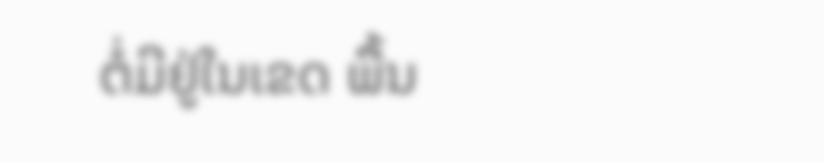ຕໍ່ມີຢູ່ໃນເຂດ ພື້ນ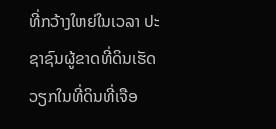ທີ່ກວ້າງໃຫຍ່ໃນເວລາ ປະຊາຊົນຜູ້ຂາດທີ່ດິນເຮັດວຽກໃນທີ່ດິນທີ່ເຈືອ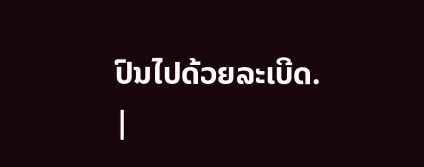ປົນໄປດ້ວຍລະເບີດ.
|